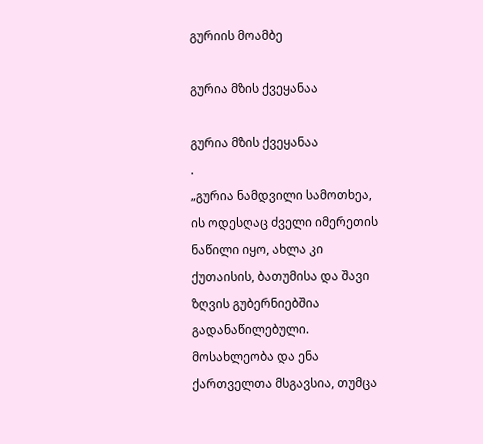გურიის მოამბე

გურია მზის ქვეყანაა

გურია მზის ქვეყანაა
.
„გურია ნამდვილი სამოთხეა, ის ოდესღაც ძველი იმერეთის ნაწილი იყო, ახლა კი ქუთაისის, ბათუმისა და შავი ზღვის გუბერნიებშია გადანაწილებული. მოსახლეობა და ენა ქართველთა მსგავსია, თუმცა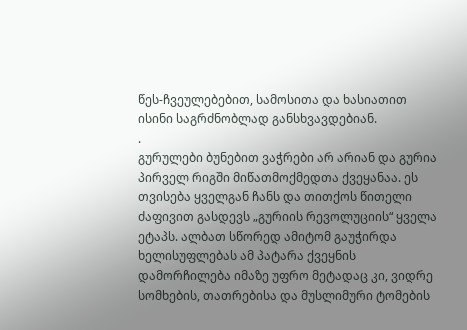წეს-ჩვეულებებით, სამოსითა და ხასიათით ისინი საგრძნობლად განსხვავდებიან.
.
გურულები ბუნებით ვაჭრები არ არიან და გურია პირველ რიგში მიწათმოქმედთა ქვეყანაა. ეს თვისება ყველგან ჩანს და თითქოს წითელი ძაფივით გასდევს „გურიის რევოლუციის“ ყველა ეტაპს. ალბათ სწორედ ამიტომ გაუჭირდა ხელისუფლებას ამ პატარა ქვეყნის დამორჩილება იმაზე უფრო მეტადაც კი, ვიდრე სომხების, თათრებისა და მუსლიმური ტომების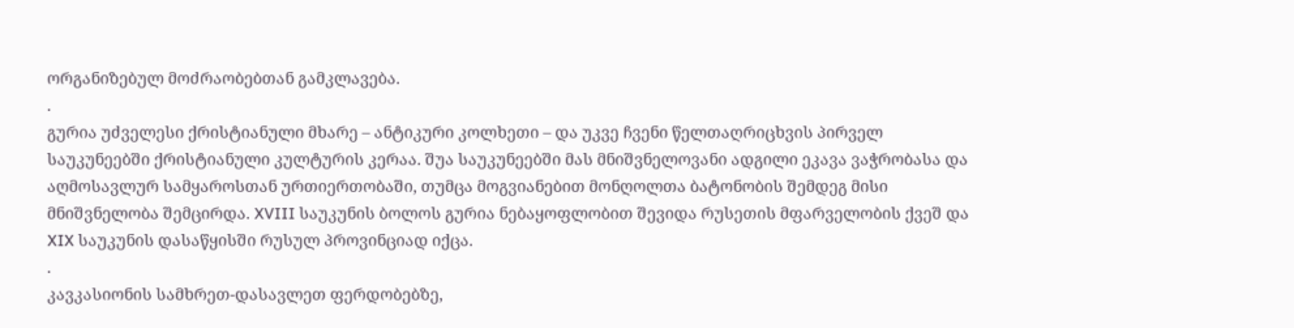ორგანიზებულ მოძრაობებთან გამკლავება.
.
გურია უძველესი ქრისტიანული მხარე – ანტიკური კოლხეთი – და უკვე ჩვენი წელთაღრიცხვის პირველ საუკუნეებში ქრისტიანული კულტურის კერაა. შუა საუკუნეებში მას მნიშვნელოვანი ადგილი ეკავა ვაჭრობასა და აღმოსავლურ სამყაროსთან ურთიერთობაში, თუმცა მოგვიანებით მონღოლთა ბატონობის შემდეგ მისი მნიშვნელობა შემცირდა. XVIII საუკუნის ბოლოს გურია ნებაყოფლობით შევიდა რუსეთის მფარველობის ქვეშ და XIX საუკუნის დასაწყისში რუსულ პროვინციად იქცა.
.
კავკასიონის სამხრეთ-დასავლეთ ფერდობებზე,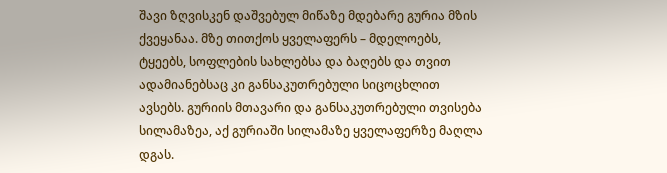შავი ზღვისკენ დაშვებულ მიწაზე მდებარე გურია მზის ქვეყანაა. მზე თითქოს ყველაფერს – მდელოებს, ტყეებს, სოფლების სახლებსა და ბაღებს და თვით ადამიანებსაც კი განსაკუთრებული სიცოცხლით ავსებს. გურიის მთავარი და განსაკუთრებული თვისება სილამაზეა, აქ გურიაში სილამაზე ყველაფერზე მაღლა დგას.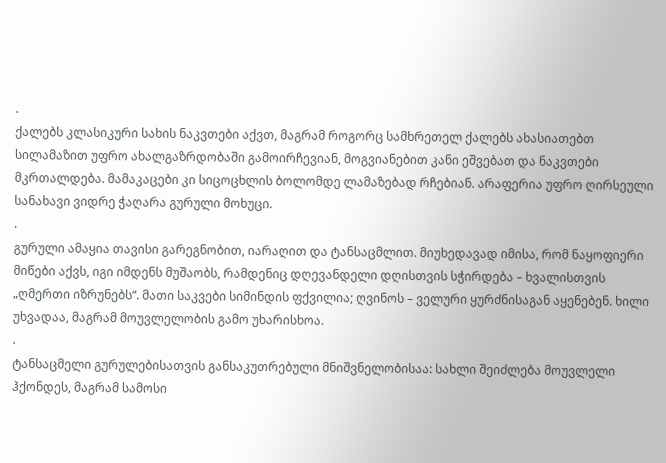.
ქალებს კლასიკური სახის ნაკვთები აქვთ, მაგრამ როგორც სამხრეთელ ქალებს ახასიათებთ სილამაზით უფრო ახალგაზრდობაში გამოირჩევიან, მოგვიანებით კანი ეშვებათ და ნაკვთები მკრთალდება. მამაკაცები კი სიცოცხლის ბოლომდე ლამაზებად რჩებიან. არაფერია უფრო ღირსეული სანახავი ვიდრე ჭაღარა გურული მოხუცი.
.
გურული ამაყია თავისი გარეგნობით, იარაღით და ტანსაცმლით. მიუხედავად იმისა, რომ ნაყოფიერი მიწები აქვს, იგი იმდენს მუშაობს, რამდენიც დღევანდელი დღისთვის სჭირდება – ხვალისთვის „ღმერთი იზრუნებს“. მათი საკვები სიმინდის ფქვილია; ღვინოს – ველური ყურძნისაგან აყენებენ. ხილი უხვადაა, მაგრამ მოუვლელობის გამო უხარისხოა.
.
ტანსაცმელი გურულებისათვის განსაკუთრებული მნიშვნელობისაა: სახლი შეიძლება მოუვლელი ჰქონდეს, მაგრამ სამოსი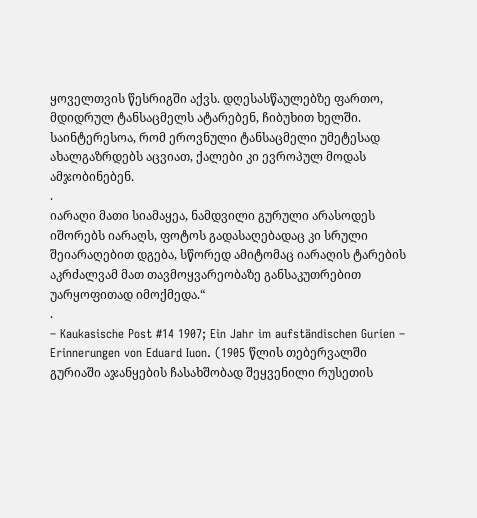ყოველთვის წესრიგში აქვს. დღესასწაულებზე ფართო, მდიდრულ ტანსაცმელს ატარებენ, ჩიბუხით ხელში. საინტერესოა, რომ ეროვნული ტანსაცმელი უმეტესად ახალგაზრდებს აცვიათ, ქალები კი ევროპულ მოდას ამჯობინებენ.
.
იარაღი მათი სიამაყეა, ნამდვილი გურული არასოდეს იშორებს იარაღს, ფოტოს გადასაღებადაც კი სრული შეიარაღებით დგება, სწორედ ამიტომაც იარაღის ტარების აკრძალვამ მათ თავმოყვარეობაზე განსაკუთრებით უარყოფითად იმოქმედა.“
.
– Kaukasische Post #14 1907; Ein Jahr im aufständischen Gurien – Erinnerungen von Eduard Iuon. (1905 წლის თებერვალში გურიაში აჯანყების ჩასახშობად შეყვენილი რუსეთის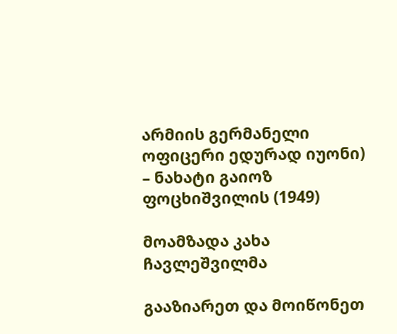არმიის გერმანელი ოფიცერი ედურად იუონი)
– ნახატი გაიოზ ფოცხიშვილის (1949)

მოამზადა კახა ჩავლეშვილმა

გააზიარეთ და მოიწონეთ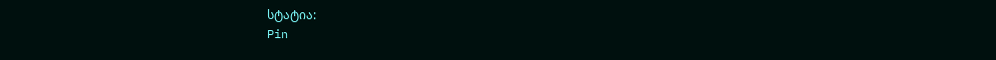სტატია:
Pin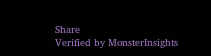Share
Verified by MonsterInsights